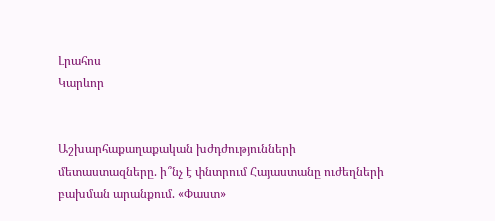Լրահոս
Կարևոր


Աշխարհաքաղաքական խժդժությունների մետաստազները. ի՞նչ է փնտրում Հայաստանը ուժեղների բախման արանքում. «Փաստ»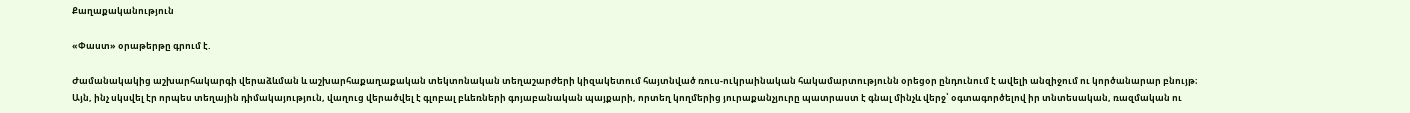Քաղաքականություն

«Փաստ» օրաթերթը գրում է.

Ժամանակակից աշխարհակարգի վերաձևման և աշխարհաքաղաքական տեկտոնական տեղաշարժերի կիզակետում հայտնված ռուս-ուկրաինական հակամարտությունն օրեցօր ընդունում է ավելի անզիջում ու կործանարար բնույթ։ Այն, ինչ սկսվել էր որպես տեղային դիմակայություն, վաղուց վերածվել է գլոբալ բևեռների գոյաբանական պայքարի, որտեղ կողմերից յուրաքանչյուրը պատրաստ է գնալ մինչև վերջ՝ օգտագործելով իր տնտեսական, ռազմական ու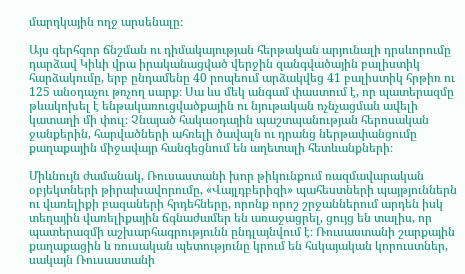մարդկային ողջ արսենալը։

Այս գերհզոր ճնշման ու դիմակայության հերթական արյունալի դրսևորումը դարձավ Կիևի վրա իրականացված վերջին զանգվածային բալիստիկ հարձակումը, երբ ընդամենը 40 րոպեում արձակվեց 41 բալիստիկ հրթիռ ու 125 անօդաչու թռչող սարք։ Սա ևս մեկ անգամ փաստում է, որ պատերազմը թևակոխել է ենթակառուցվածքային ու նյութական ոչնչացման ավելի կատաղի մի փուլ։ Չնայած հակաօդային պաշտպանության հերոսական ջանքերին, հարվածների ահռելի ծավալն ու դրանց ներթափանցումը քաղաքային միջավայր հանգեցնում են աղետալի հետևանքների։

Միևնույն ժամանակ, Ռուսաստանի խոր թիկունքում ռազմավարական օբյեկտների թիրախավորումը, «Վայլդբերիզի» պահեստների պայթյուններն ու վառելիքի բազաների հրդեհները, որոնք որոշ շրջաններում արդեն իսկ տեղային վառելիքային ճգնաժամեր են առաջացրել, ցույց են տալիս, որ պատերազմի աշխարհագրությունն ընդլայնվում է։ Ռուսաստանի շարքային քաղաքացին և ռուսական պետությունը կրում են հսկայական կորուստներ, սակայն Ռուսաստանի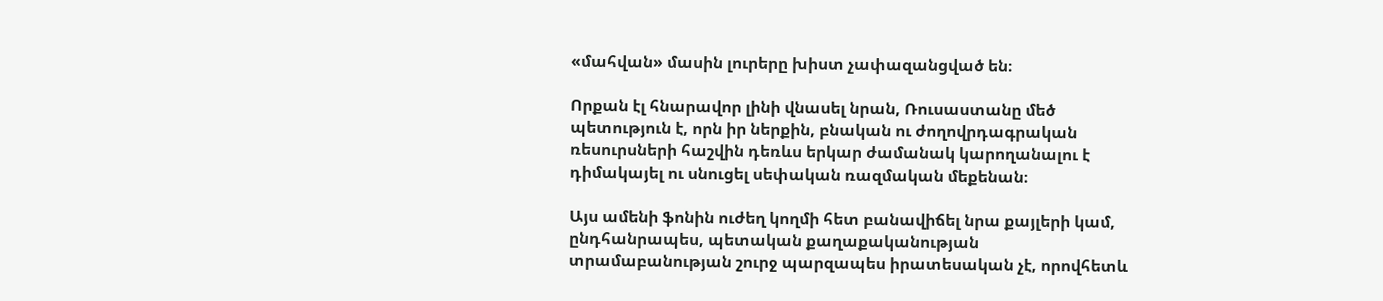«մահվան» մասին լուրերը խիստ չափազանցված են։

Որքան էլ հնարավոր լինի վնասել նրան, Ռուսաստանը մեծ պետություն է, որն իր ներքին, բնական ու ժողովրդագրական ռեսուրսների հաշվին դեռևս երկար ժամանակ կարողանալու է դիմակայել ու սնուցել սեփական ռազմական մեքենան։

Այս ամենի ֆոնին ուժեղ կողմի հետ բանավիճել նրա քայլերի կամ, ընդհանրապես, պետական քաղաքականության տրամաբանության շուրջ պարզապես իրատեսական չէ, որովհետև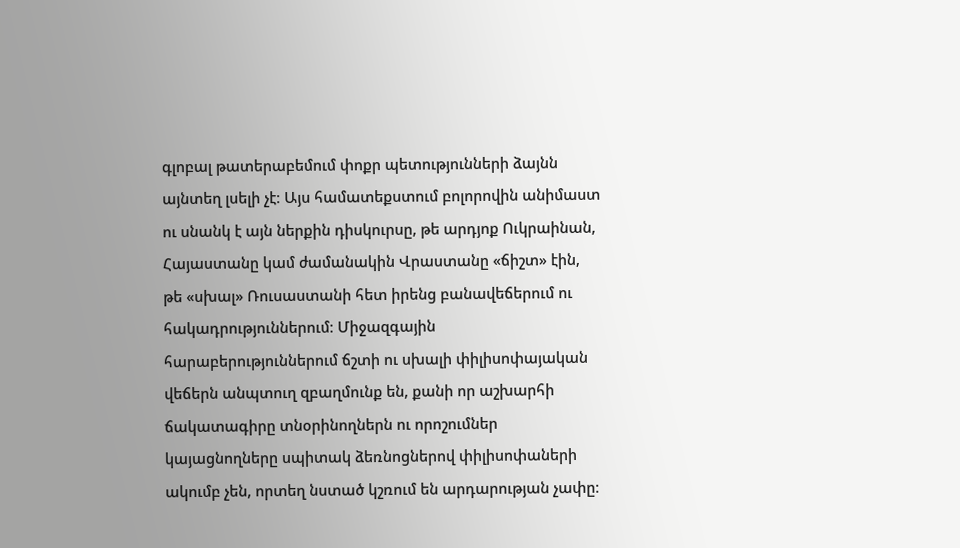գլոբալ թատերաբեմում փոքր պետությունների ձայնն այնտեղ լսելի չէ։ Այս համատեքստում բոլորովին անիմաստ ու սնանկ է այն ներքին դիսկուրսը, թե արդյոք Ուկրաինան, Հայաստանը կամ ժամանակին Վրաստանը «ճիշտ» էին, թե «սխալ» Ռուսաստանի հետ իրենց բանավեճերում ու հակադրություններում։ Միջազգային հարաբերություններում ճշտի ու սխալի փիլիսոփայական վեճերն անպտուղ զբաղմունք են, քանի որ աշխարհի ճակատագիրը տնօրինողներն ու որոշումներ կայացնողները սպիտակ ձեռնոցներով փիլիսոփաների ակումբ չեն, որտեղ նստած կշռում են արդարության չափը։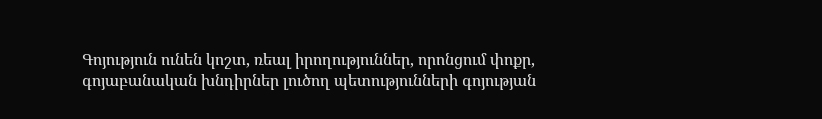Գոյություն ունեն կոշտ, ռեալ իրողություններ, որոնցում փոքր, գոյաբանական խնդիրներ լուծող պետությունների գոյության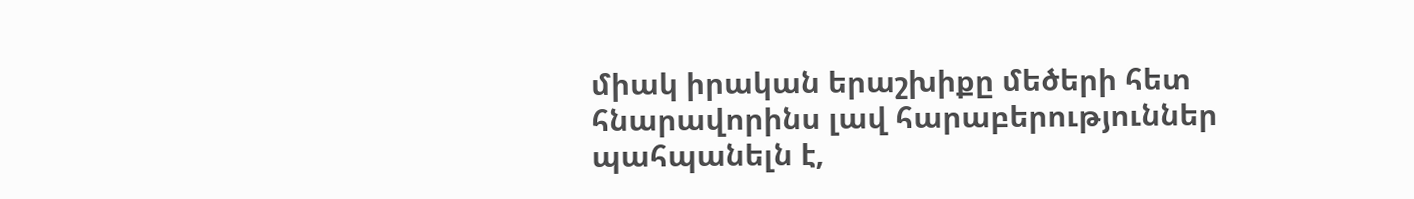միակ իրական երաշխիքը մեծերի հետ հնարավորինս լավ հարաբերություններ պահպանելն է,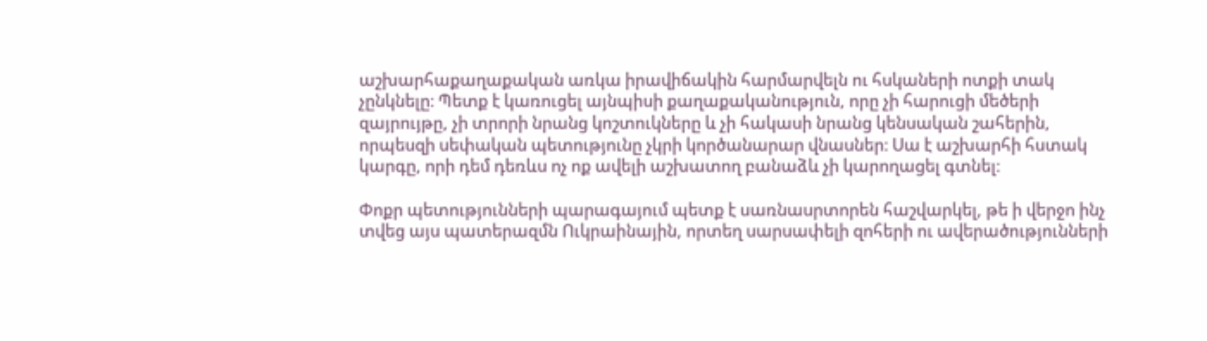աշխարհաքաղաքական առկա իրավիճակին հարմարվելն ու հսկաների ոտքի տակ չընկնելը։ Պետք է կառուցել այնպիսի քաղաքականություն, որը չի հարուցի մեծերի զայրույթը, չի տրորի նրանց կոշտուկները և չի հակասի նրանց կենսական շահերին, որպեսզի սեփական պետությունը չկրի կործանարար վնասներ։ Սա է աշխարհի հստակ կարգը, որի դեմ դեռևս ոչ ոք ավելի աշխատող բանաձև չի կարողացել գտնել։

Փոքր պետությունների պարագայում պետք է սառնասրտորեն հաշվարկել, թե ի վերջո ինչ տվեց այս պատերազմն Ուկրաինային, որտեղ սարսափելի զոհերի ու ավերածությունների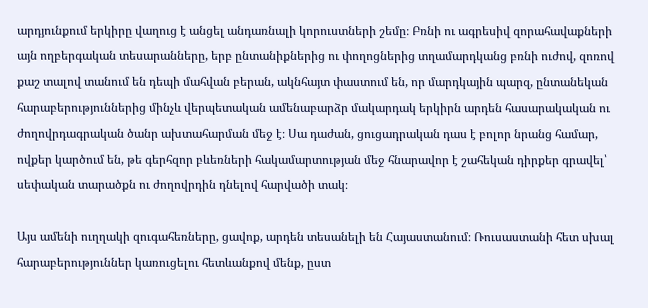արդյունքում երկիրը վաղուց է անցել անդառնալի կորուստների շեմը։ Բռնի ու ագրեսիվ զորահավաքների այն ողբերգական տեսարանները, երբ ընտանիքներից ու փողոցներից տղամարդկանց բռնի ուժով, զոռով քաշ տալով տանում են դեպի մահվան բերան, ակնհայտ փաստում են, որ մարդկային պարզ, ընտանեկան հարաբերություններից մինչև վերպետական ամենաբարձր մակարդակ երկիրն արդեն հասարակական ու ժողովրդագրական ծանր ախտահարման մեջ է։ Սա դաժան, ցուցադրական դաս է բոլոր նրանց համար, ովքեր կարծում են, թե գերհզոր բևեռների հակամարտության մեջ հնարավոր է շահեկան դիրքեր գրավել՝ սեփական տարածքն ու ժողովրդին դնելով հարվածի տակ։

Այս ամենի ուղղակի զուգահեռները, ցավոք, արդեն տեսանելի են Հայաստանում։ Ռուսաստանի հետ սխալ հարաբերություններ կառուցելու հետևանքով մենք, ըստ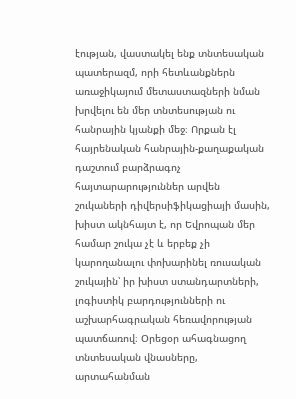էության, վաստակել ենք տնտեսական պատերազմ, որի հետևանքներն առաջիկայում մետաստազների նման խրվելու են մեր տնտեսության ու հանրային կյանքի մեջ։ Որքան էլ հայրենական հանրային-քաղաքական դաշտում բարձրագոչ հայտարարություններ արվեն շուկաների դիվերսիֆիկացիայի մասին, խիստ ակնհայտ է, որ Եվրոպան մեր համար շուկա չէ և երբեք չի կարողանալու փոխարինել ռուսական շուկային՝ իր խիստ ստանդարտների, լոգիստիկ բարդությունների ու աշխարհագրական հեռավորության պատճառով։ Օրեցօր ահագնացող տնտեսական վնասները, արտահանման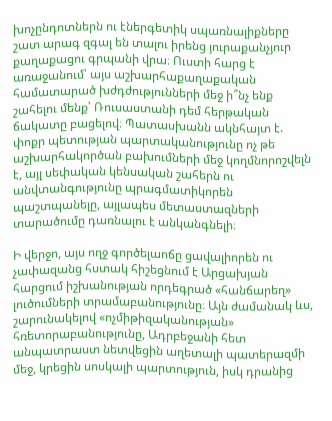խոչընդոտներն ու էներգետիկ սպառնալիքները շատ արագ զգալ են տալու իրենց յուրաքանչյուր քաղաքացու գրպանի վրա։ Ուստի հարց է առաջանում՝ այս աշխարհաքաղաքական համատարած խժդժությունների մեջ ի՞նչ ենք շահելու մենք՝ Ռուսաստանի դեմ հերթական ճակատը բացելով։ Պատասխանն ակնհայտ է. փոքր պետության պարտականությունը ոչ թե աշխարհակործան բախումների մեջ կողմնորոշվելն է, այլ սեփական կենսական շահերն ու անվտանգությունը պրագմատիկորեն պաշտպանելը, այլապես մետաստազների տարածումը դառնալու է անկանգնելի։

Ի վերջո, այս ողջ գործելաոճը ցավալիորեն ու չափազանց հստակ հիշեցնում է Արցախյան հարցում իշխանության որդեգրած «հանճարեղ» լուծումների տրամաբանությունը։ Այն ժամանակ ևս, շարունակելով «ոչմիթիզականության» հռետորաբանությունը, Ադրբեջանի հետ անպատրաստ նետվեցին աղետալի պատերազմի մեջ, կրեցին սոսկալի պարտություն, իսկ դրանից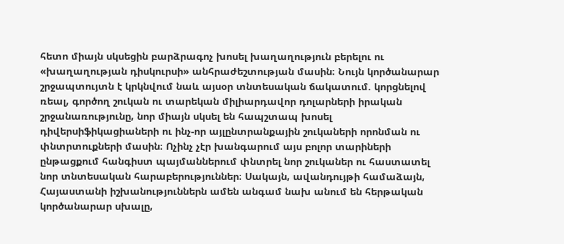հետո միայն սկսեցին բարձրագոչ խոսել խաղաղություն բերելու ու «խաղաղության դիսկուրսի» անհրաժեշտության մասին։ Նույն կործանարար շրջապտույտն է կրկնվում նաև այսօր տնտեսական ճակատում. կորցնելով ռեալ, գործող շուկան ու տարեկան միլիարդավոր դոլարների իրական շրջանառությունը, նոր միայն սկսել են հապշտապ խոսել դիվերսիֆիկացիաների ու ինչ-որ այլընտրանքային շուկաների որոնման ու փնտրտուքների մասին։ Ոչինչ չէր խանգարում այս բոլոր տարիների ընթացքում հանգիստ պայմաններում փնտրել նոր շուկաներ ու հաստատել նոր տնտեսական հարաբերություններ։ Սակայն, ավանդույթի համաձայն, Հայաստանի իշխանություններն ամեն անգամ նախ անում են հերթական կործանարար սխալը,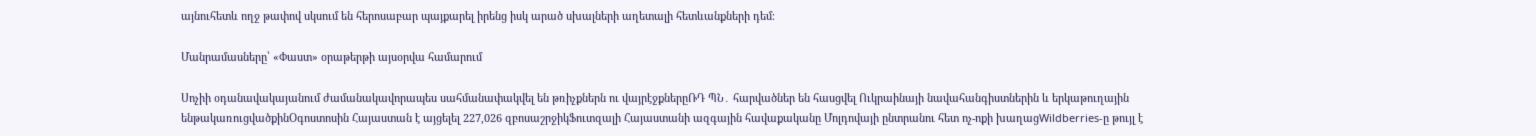այնուհետև ողջ թափով սկսում են հերոսաբար պայքարել իրենց իսկ արած սխալների աղետալի հետևանքների դեմ։

Մանրամասները՝ «Փաստ» օրաթերթի այսօրվա համարում

Սոչիի օդանավակայանում ժամանակավորապես սահմանափակվել են թռիչքներն ու վայրէջքներըՌԴ ՊՆ․ հարվածներ են հասցվել Ուկրաինայի նավահանգիստներին և երկաթուղային ենթակառուցվածքինՕգոստոսին Հայաստան է այցելել 227,026 զբոսաշրջիկՖուտզալի Հայաստանի ազգային հավաքականը Մոլդովայի ընտրանու հետ ոչ-ոքի խաղացWildberries-ը թույլ է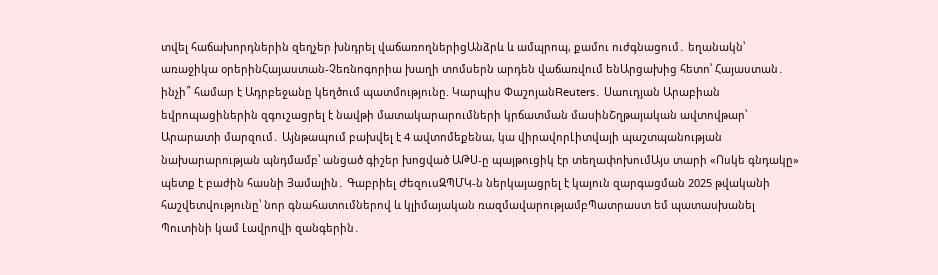տվել հաճախորդներին զեղչեր խնդրել վաճառողներիցԱնձրև և ամպրոպ, քամու ուժգնացում․ եղանակն՝ առաջիկա օրերինՀայաստան-Չեռնոգորիա խաղի տոմսերն արդեն վաճառվում ենԱրցախից հետո՝ Հայաստան․ ինչի՞ համար է Ադրբեջանը կեղծում պատմությունը. Կարպիս ՓաշոյանReuters․ Սաուդյան Արաբիան եվրոպացիներին զգուշացրել է նավթի մատակարարումների կրճատման մասինՇղթայական ավտովթար՝ Արարատի մարզում․ Այնթապում բախվել է 4 ավտոմեքենա, կա վիրավորԼիտվայի պաշտպանության նախարարության պնդմամբ՝ անցած գիշեր խոցված ԱԹՍ-ը պայթուցիկ էր տեղափոխումԱյս տարի «Ոսկե գնդակը» պետք է բաժին հասնի Յամալին․ Գաբրիել ԺեզուսԶՊՄԿ-ն ներկայացրել է կայուն զարգացման 2025 թվականի հաշվետվությունը՝ նոր գնահատումներով և կլիմայական ռազմավարությամբՊատրաստ եմ պատասխանել Պուտինի կամ Լավրովի զանգերին․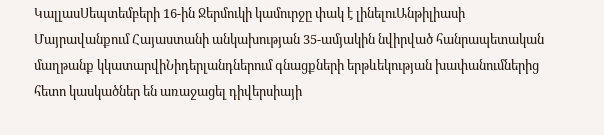ԿալլասՍեպտեմբերի 16-ին Ջերմուկի կամուրջը փակ է լինելուԱնթիլիասի Մայրավանքում Հայաստանի անկախության 35-ամյակին նվիրված հանրապետական մաղթանք կկատարվիՆիդերլանդներում գնացքների երթևեկության խափանումներից հետո կասկածներ են առաջացել դիվերսիայի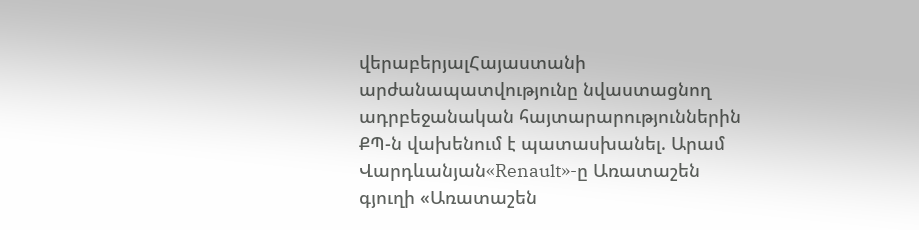վերաբերյալՀայաստանի արժանապատվությունը նվաստացնող ադրբեջանական հայտարարություններին ՔՊ-ն վախենում է պատասխանել. Արամ Վարդևանյան«Renault»-ը Առատաշեն գյուղի «Առատաշեն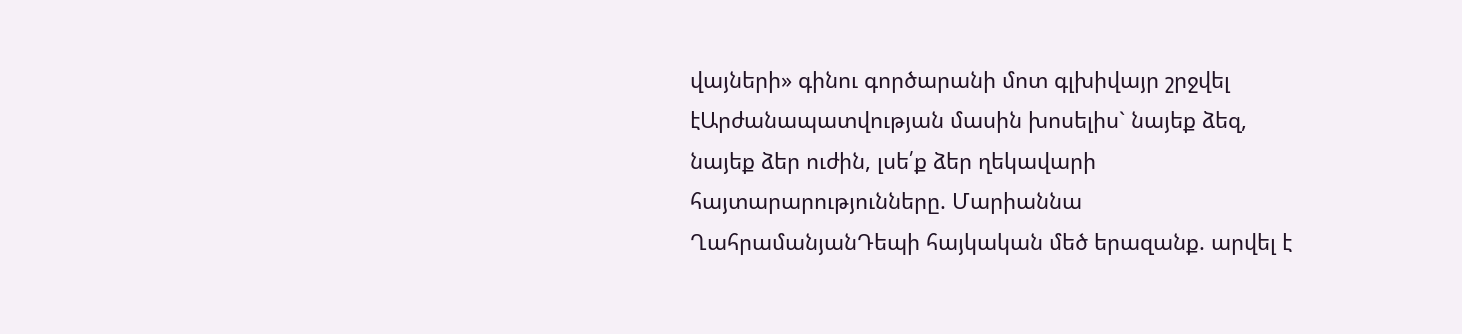վայների» գինու գործարանի մոտ գլխիվայր շրջվել էԱրժանապատվության մասին խոսելիս` նայեք ձեզ, նայեք ձեր ուժին, լսե՛ք ձեր ղեկավարի հայտարարությունները. Մարիաննա ՂահրամանյանԴեպի հայկական մեծ երազանք. արվել է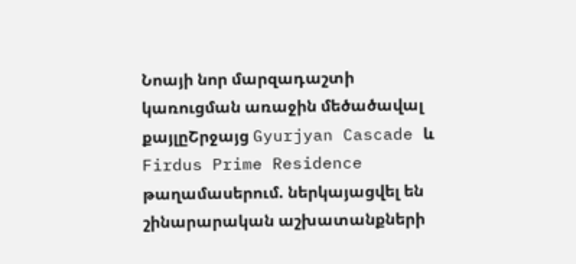Նոայի նոր մարզադաշտի կառուցման առաջին մեծածավալ քայլըՇրջայց Gyurjyan Cascade և Firdus Prime Residence թաղամասերում. ներկայացվել են շինարարական աշխատանքների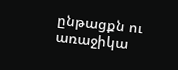ընթացքն ու առաջիկա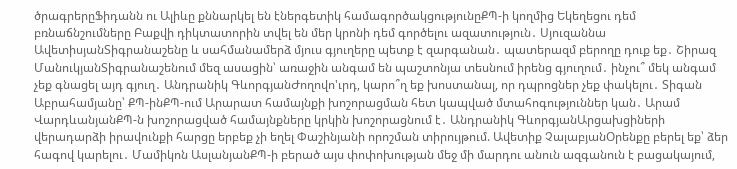ծրագրերըՖիդանն ու Ալիևը քննարկել են էներգետիկ համագործակցությունըՔՊ-ի կողմից Եկեղեցու դեմ բռնաճնշումները Բաքվի դիկտատորին տվել են մեր կրոնի դեմ գործելու ազատություն․ Սյուզաննա ԱվետիսյանՏիգրանաշենը և սահմանամերձ մյուս գյուղերը պետք է զարգանան․ պատերազմ բերողը դուք եք․ Շիրազ ՄանուկյանՏիգրանաշենում մեզ ասացին՝ առաջին անգամ են պաշտոնյա տեսնում իրենց գյուղում․ ինչու՞ մեկ անգամ չեք գնացել այդ գյուղ․ Անդրանիկ ԳևորգյանԺողովո'ւրդ, կարո՞ղ եք խոստանալ, որ դպրոցներ չեք փակելու․ Տիգան Աբրահամյանը՝ ՔՊ-ինՔՊ-ում Արարատ համայնքի խոշորացման հետ կապված մտահոգություններ կան․ Արամ ՎարդևանյանՔՊ-ն խոշորացված համայնքները կրկին խոշորացնում է․ Անդրանիկ ԳևորգյանԱրցախցիների վերադարձի իրավունքի հարցը երբեք չի եղել Փաշինյանի որոշման տիրույթում. Ավետիք ՉալաբյանՕրենքը բերել եք՝ ձեր հագով կարելու․ Մամիկոն ԱսլանյանՔՊ-ի բերած այս փոփոխության մեջ մի մարդու անուն ազգանուն է բացակայում,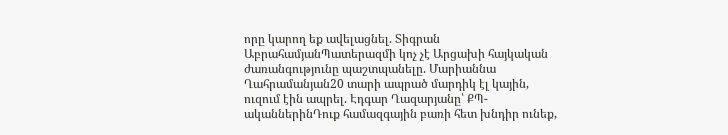որը կարող եք ավելացնել. Տիգրան ԱբրահամյանՊատերազմի կոչ չէ Արցախի հայկական ժառանգությունը պաշտպանելը. Մարիաննա Ղահրամանյան20 տարի ապրած մարդիկ էլ կային, ուզում էին ապրել. Էդգար Ղազարյանը՝ ՔՊ-ականներինԴուք համազգային բառի հետ խնդիր ունեք,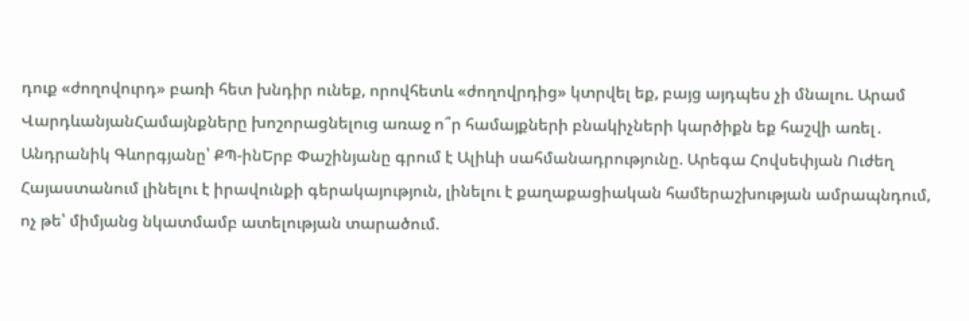դուք «ժողովուրդ» բառի հետ խնդիր ունեք, որովհետև «ժողովրդից» կտրվել եք, բայց այդպես չի մնալու. Արամ ՎարդևանյանՀամայնքները խոշորացնելուց առաջ ո՞ր համայքների բնակիչների կարծիքն եք հաշվի առել․ Անդրանիկ Գևորգյանը՝ ՔՊ-ինԵրբ Փաշինյանը գրում է Ալիևի սահմանադրությունը. Արեգա Հովսեփյան Ուժեղ Հայաստանում լինելու է իրավունքի գերակայություն, լինելու է քաղաքացիական համերաշխության ամրապնդում, ոչ թե՝ միմյանց նկատմամբ ատելության տարածում.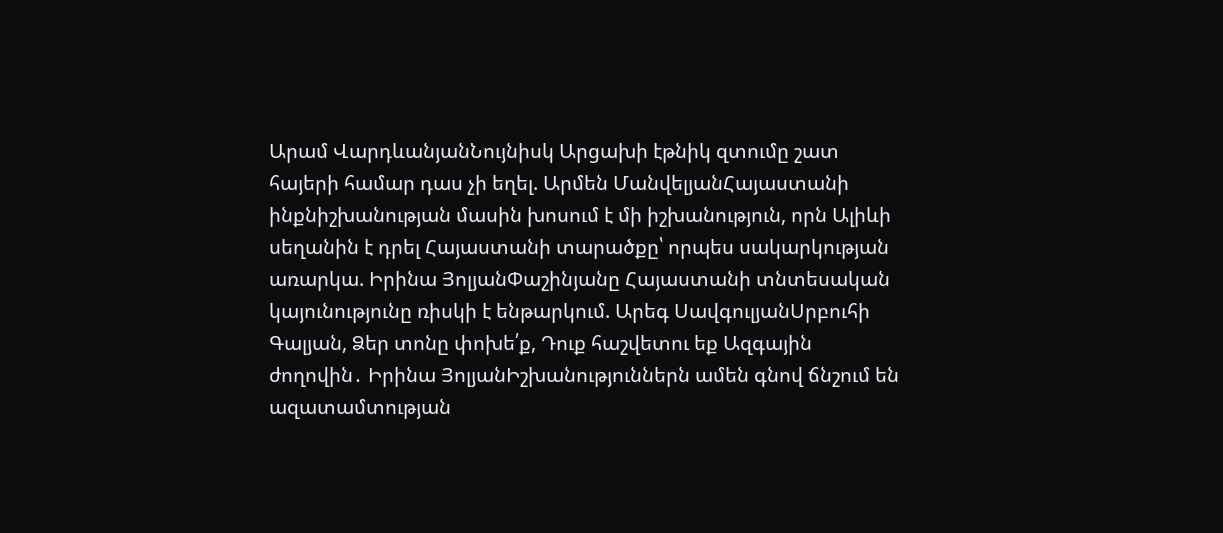Արամ ՎարդևանյանՆույնիսկ Արցախի էթնիկ զտումը շատ հայերի համար դաս չի եղել. Արմեն ՄանվելյանՀայաստանի ինքնիշխանության մասին խոսում է մի իշխանություն, որն Ալիևի սեղանին է դրել Հայաստանի տարածքը՝ որպես սակարկության առարկա. Իրինա ՅոլյանՓաշինյանը Հայաստանի տնտեսական կայունությունը ռիսկի է ենթարկում. Արեգ ՍավգուլյանՍրբուհի Գալյան, Ձեր տոնը փոխե՛ք, Դուք հաշվետու եք Ազգային ժողովին․ Իրինա ՅոլյանԻշխանություններն ամեն գնով ճնշում են ազատամտության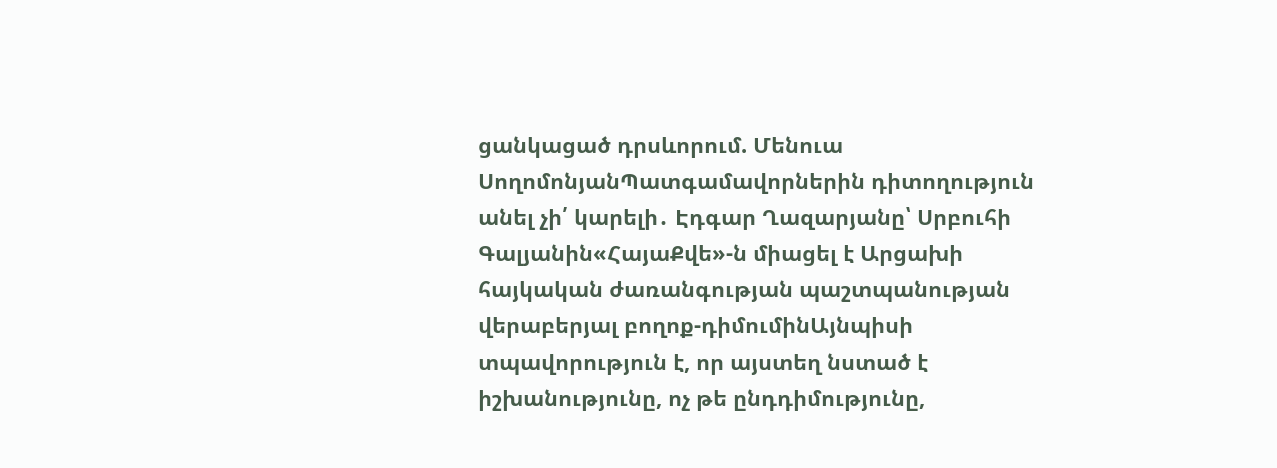ցանկացած դրսևորում. Մենուա ՍողոմոնյանՊատգամավորներին դիտողություն անել չի՛ կարելի․ Էդգար Ղազարյանը՝ Սրբուհի Գալյանին«ՀայաՔվե»-ն միացել է Արցախի հայկական ժառանգության պաշտպանության վերաբերյալ բողոք-դիմումինԱյնպիսի տպավորություն է, որ այստեղ նստած է իշխանությունը, ոչ թե ընդդիմությունը,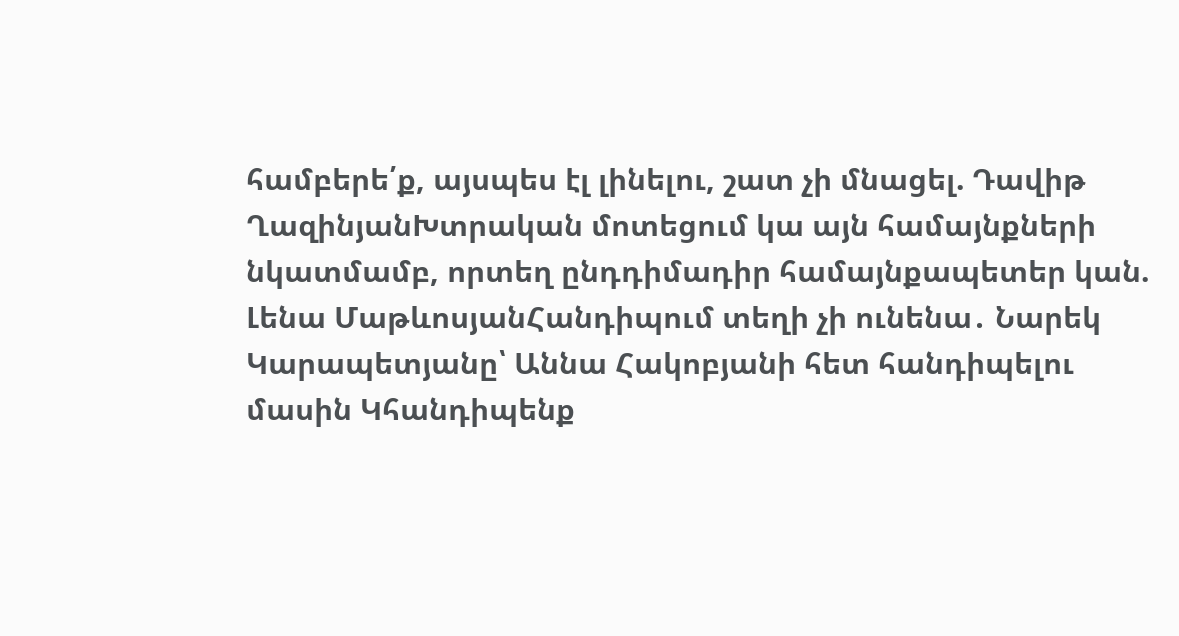համբերե՛ք, այսպես էլ լինելու, շատ չի մնացել. Դավիթ ՂազինյանԽտրական մոտեցում կա այն համայնքների նկատմամբ, որտեղ ընդդիմադիր համայնքապետեր կան. Լենա ՄաթևոսյանՀանդիպում տեղի չի ունենա․ Նարեկ Կարապետյանը՝ Աննա Հակոբյանի հետ հանդիպելու մասին Կհանդիպենք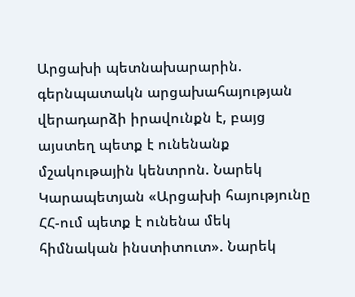Արցախի պետնախարարին. գերնպատակն արցախահայության վերադարձի իրավունքն է, բայց այստեղ պետք է ունենանք մշակութային կենտրոն. Նարեկ Կարապետյան «Արցախի հայությունը ՀՀ-ում պետք է ունենա մեկ հիմնական ինստիտուտ». Նարեկ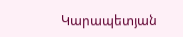Կարապետյան